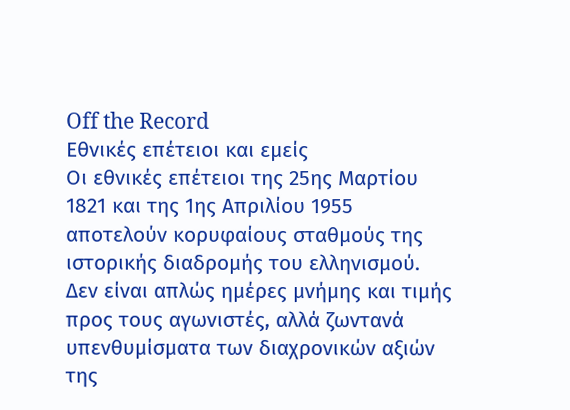Off the Record
Εθνικές επέτειοι και εμείς
Οι εθνικές επέτειοι της 25ης Μαρτίου 1821 και της 1ης Απριλίου 1955 αποτελούν κορυφαίους σταθμούς της ιστορικής διαδρομής του ελληνισμού. Δεν είναι απλώς ημέρες μνήμης και τιμής προς τους αγωνιστές, αλλά ζωντανά υπενθυμίσματα των διαχρονικών αξιών της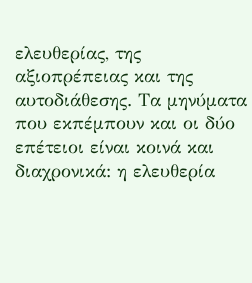ελευθερίας, της αξιοπρέπειας και της αυτοδιάθεσης. Τα μηνύματα που εκπέμπουν και οι δύο επέτειοι είναι κοινά και διαχρονικά: η ελευθερία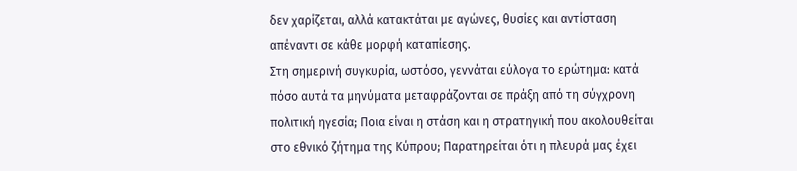δεν χαρίζεται, αλλά κατακτάται με αγώνες, θυσίες και αντίσταση απέναντι σε κάθε μορφή καταπίεσης.
Στη σημερινή συγκυρία, ωστόσο, γεννάται εύλογα το ερώτημα: κατά πόσο αυτά τα μηνύματα μεταφράζονται σε πράξη από τη σύγχρονη πολιτική ηγεσία; Ποια είναι η στάση και η στρατηγική που ακολουθείται στο εθνικό ζήτημα της Κύπρου; Παρατηρείται ότι η πλευρά μας έχει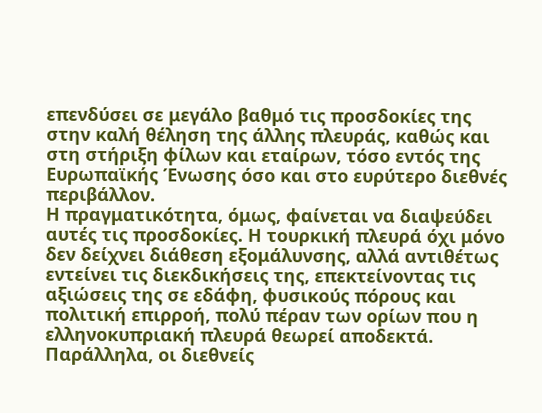επενδύσει σε μεγάλο βαθμό τις προσδοκίες της στην καλή θέληση της άλλης πλευράς, καθώς και στη στήριξη φίλων και εταίρων, τόσο εντός της Ευρωπαϊκής Ένωσης όσο και στο ευρύτερο διεθνές περιβάλλον.
Η πραγματικότητα, όμως, φαίνεται να διαψεύδει αυτές τις προσδοκίες. Η τουρκική πλευρά όχι μόνο δεν δείχνει διάθεση εξομάλυνσης, αλλά αντιθέτως εντείνει τις διεκδικήσεις της, επεκτείνοντας τις αξιώσεις της σε εδάφη, φυσικούς πόρους και πολιτική επιρροή, πολύ πέραν των ορίων που η ελληνοκυπριακή πλευρά θεωρεί αποδεκτά. Παράλληλα, οι διεθνείς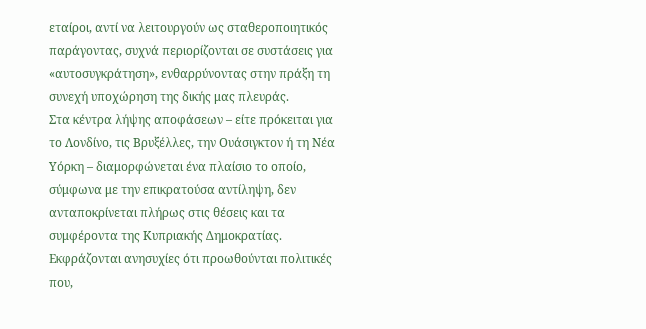εταίροι, αντί να λειτουργούν ως σταθεροποιητικός παράγοντας, συχνά περιορίζονται σε συστάσεις για «αυτοσυγκράτηση», ενθαρρύνοντας στην πράξη τη συνεχή υποχώρηση της δικής μας πλευράς.
Στα κέντρα λήψης αποφάσεων – είτε πρόκειται για το Λονδίνο, τις Βρυξέλλες, την Ουάσιγκτον ή τη Νέα Υόρκη – διαμορφώνεται ένα πλαίσιο το οποίο, σύμφωνα με την επικρατούσα αντίληψη, δεν ανταποκρίνεται πλήρως στις θέσεις και τα συμφέροντα της Κυπριακής Δημοκρατίας. Εκφράζονται ανησυχίες ότι προωθούνται πολιτικές που,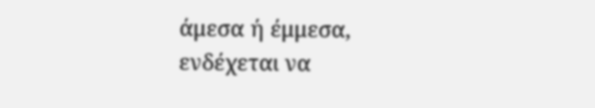άμεσα ή έμμεσα, ενδέχεται να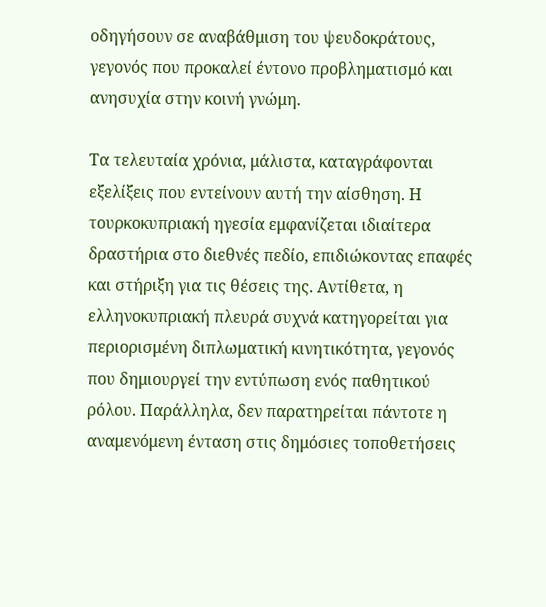οδηγήσουν σε αναβάθμιση του ψευδοκράτους, γεγονός που προκαλεί έντονο προβληματισμό και ανησυχία στην κοινή γνώμη.

Τα τελευταία χρόνια, μάλιστα, καταγράφονται εξελίξεις που εντείνουν αυτή την αίσθηση. Η τουρκοκυπριακή ηγεσία εμφανίζεται ιδιαίτερα δραστήρια στο διεθνές πεδίο, επιδιώκοντας επαφές και στήριξη για τις θέσεις της. Αντίθετα, η ελληνοκυπριακή πλευρά συχνά κατηγορείται για περιορισμένη διπλωματική κινητικότητα, γεγονός που δημιουργεί την εντύπωση ενός παθητικού ρόλου. Παράλληλα, δεν παρατηρείται πάντοτε η αναμενόμενη ένταση στις δημόσιες τοποθετήσεις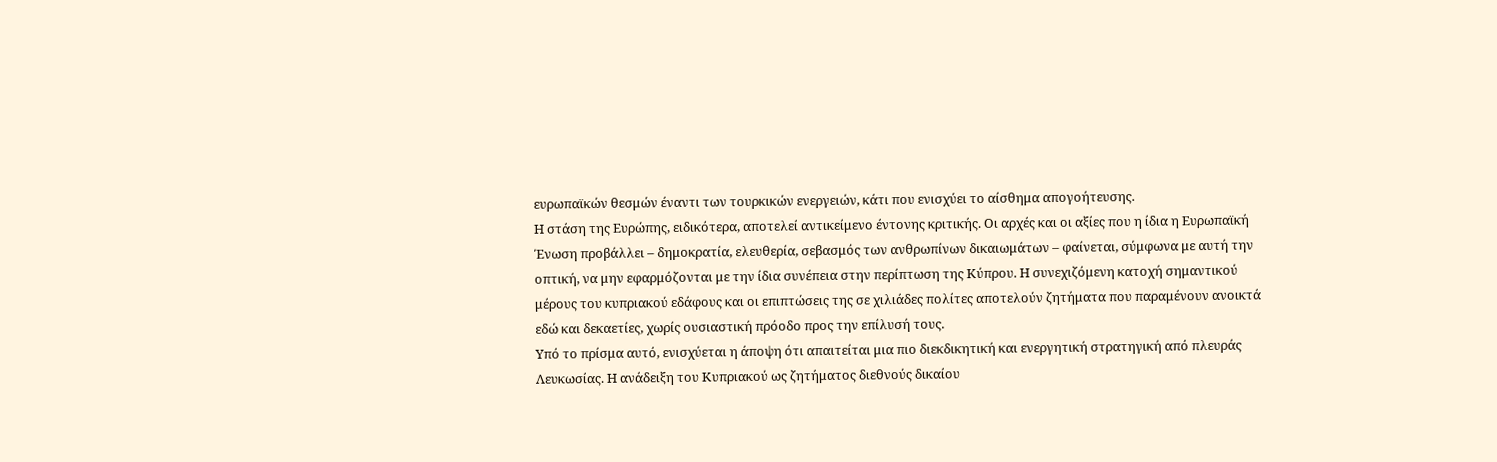ευρωπαϊκών θεσμών έναντι των τουρκικών ενεργειών, κάτι που ενισχύει το αίσθημα απογοήτευσης.
Η στάση της Ευρώπης, ειδικότερα, αποτελεί αντικείμενο έντονης κριτικής. Οι αρχές και οι αξίες που η ίδια η Ευρωπαϊκή Ένωση προβάλλει – δημοκρατία, ελευθερία, σεβασμός των ανθρωπίνων δικαιωμάτων – φαίνεται, σύμφωνα με αυτή την οπτική, να μην εφαρμόζονται με την ίδια συνέπεια στην περίπτωση της Κύπρου. Η συνεχιζόμενη κατοχή σημαντικού μέρους του κυπριακού εδάφους και οι επιπτώσεις της σε χιλιάδες πολίτες αποτελούν ζητήματα που παραμένουν ανοικτά εδώ και δεκαετίες, χωρίς ουσιαστική πρόοδο προς την επίλυσή τους.
Υπό το πρίσμα αυτό, ενισχύεται η άποψη ότι απαιτείται μια πιο διεκδικητική και ενεργητική στρατηγική από πλευράς Λευκωσίας. Η ανάδειξη του Κυπριακού ως ζητήματος διεθνούς δικαίου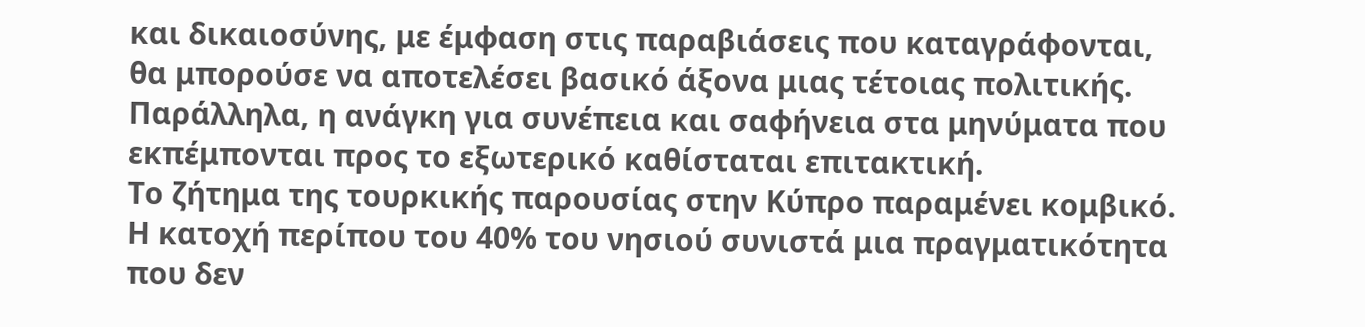και δικαιοσύνης, με έμφαση στις παραβιάσεις που καταγράφονται, θα μπορούσε να αποτελέσει βασικό άξονα μιας τέτοιας πολιτικής. Παράλληλα, η ανάγκη για συνέπεια και σαφήνεια στα μηνύματα που εκπέμπονται προς το εξωτερικό καθίσταται επιτακτική.
Το ζήτημα της τουρκικής παρουσίας στην Κύπρο παραμένει κομβικό. Η κατοχή περίπου του 40% του νησιού συνιστά μια πραγματικότητα που δεν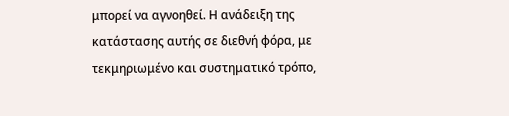μπορεί να αγνοηθεί. Η ανάδειξη της κατάστασης αυτής σε διεθνή φόρα, με τεκμηριωμένο και συστηματικό τρόπο,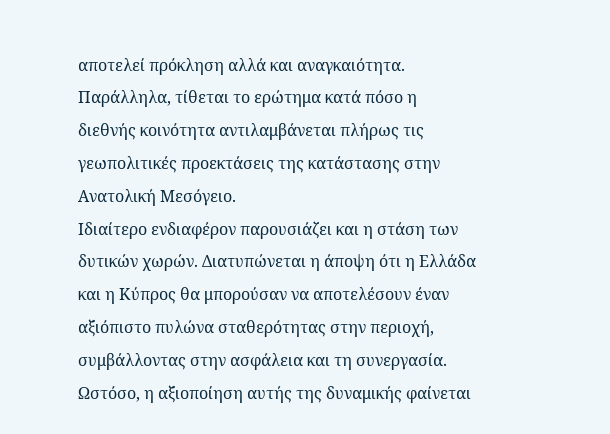αποτελεί πρόκληση αλλά και αναγκαιότητα. Παράλληλα, τίθεται το ερώτημα κατά πόσο η διεθνής κοινότητα αντιλαμβάνεται πλήρως τις γεωπολιτικές προεκτάσεις της κατάστασης στην Ανατολική Μεσόγειο.
Ιδιαίτερο ενδιαφέρον παρουσιάζει και η στάση των δυτικών χωρών. Διατυπώνεται η άποψη ότι η Ελλάδα και η Κύπρος θα μπορούσαν να αποτελέσουν έναν αξιόπιστο πυλώνα σταθερότητας στην περιοχή, συμβάλλοντας στην ασφάλεια και τη συνεργασία. Ωστόσο, η αξιοποίηση αυτής της δυναμικής φαίνεται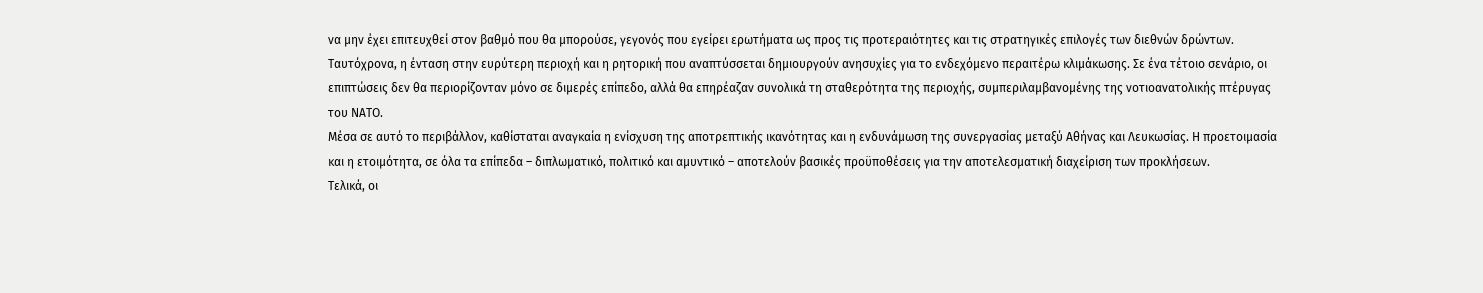να μην έχει επιτευχθεί στον βαθμό που θα μπορούσε, γεγονός που εγείρει ερωτήματα ως προς τις προτεραιότητες και τις στρατηγικές επιλογές των διεθνών δρώντων.
Ταυτόχρονα, η ένταση στην ευρύτερη περιοχή και η ρητορική που αναπτύσσεται δημιουργούν ανησυχίες για το ενδεχόμενο περαιτέρω κλιμάκωσης. Σε ένα τέτοιο σενάριο, οι επιπτώσεις δεν θα περιορίζονταν μόνο σε διμερές επίπεδο, αλλά θα επηρέαζαν συνολικά τη σταθερότητα της περιοχής, συμπεριλαμβανομένης της νοτιοανατολικής πτέρυγας του ΝΑΤΟ.
Μέσα σε αυτό το περιβάλλον, καθίσταται αναγκαία η ενίσχυση της αποτρεπτικής ικανότητας και η ενδυνάμωση της συνεργασίας μεταξύ Αθήνας και Λευκωσίας. Η προετοιμασία και η ετοιμότητα, σε όλα τα επίπεδα – διπλωματικό, πολιτικό και αμυντικό – αποτελούν βασικές προϋποθέσεις για την αποτελεσματική διαχείριση των προκλήσεων.
Τελικά, οι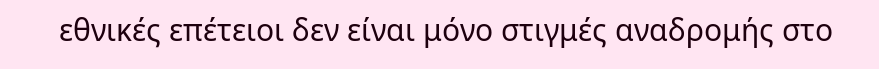εθνικές επέτειοι δεν είναι μόνο στιγμές αναδρομής στο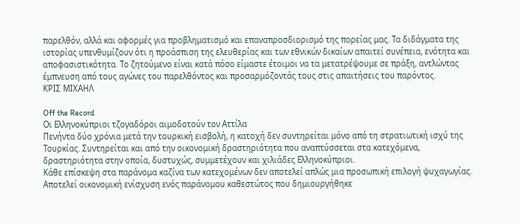παρελθόν, αλλά και αφορμές για προβληματισμό και επαναπροσδιορισμό της πορείας μας. Τα διδάγματα της ιστορίας υπενθυμίζουν ότι η προάσπιση της ελευθερίας και των εθνικών δικαίων απαιτεί συνέπεια, ενότητα και αποφασιστικότητα. Το ζητούμενο είναι κατά πόσο είμαστε έτοιμοι να τα μετατρέψουμε σε πράξη, αντλώντας έμπνευση από τους αγώνες του παρελθόντος και προσαρμόζοντάς τους στις απαιτήσεις του παρόντος.
ΚΡΙΣ ΜΙΧΑΗΛ

Off the Record
Οι Ελληνοκύπριοι τζογαδόροι αιμοδοτούν τον Αττίλα
Πενήντα δύο χρόνια μετά την τουρκική εισβολή, η κατοχή δεν συντηρείται μόνο από τη στρατιωτική ισχύ της Τουρκίας. Συντηρείται και από την οικονομική δραστηριότητα που αναπτύσσεται στα κατεχόμενα, δραστηριότητα στην οποία, δυστυχώς, συμμετέχουν και χιλιάδες Ελληνοκύπριοι.
Κάθε επίσκεψη στα παράνομα καζίνα των κατεχομένων δεν αποτελεί απλώς μια προσωπική επιλογή ψυχαγωγίας. Αποτελεί οικονομική ενίσχυση ενός παράνομου καθεστώτος που δημιουργήθηκε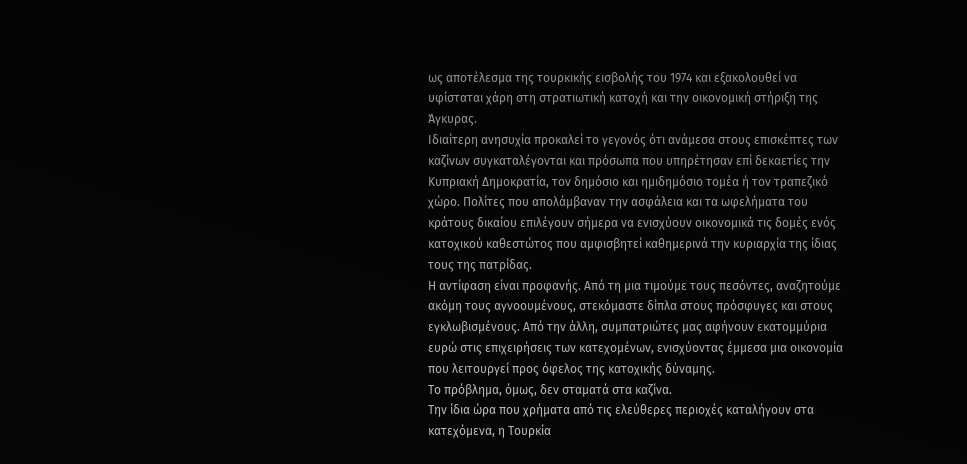ως αποτέλεσμα της τουρκικής εισβολής του 1974 και εξακολουθεί να υφίσταται χάρη στη στρατιωτική κατοχή και την οικονομική στήριξη της Άγκυρας.
Ιδιαίτερη ανησυχία προκαλεί το γεγονός ότι ανάμεσα στους επισκέπτες των καζίνων συγκαταλέγονται και πρόσωπα που υπηρέτησαν επί δεκαετίες την Κυπριακή Δημοκρατία, τον δημόσιο και ημιδημόσιο τομέα ή τον τραπεζικό χώρο. Πολίτες που απολάμβαναν την ασφάλεια και τα ωφελήματα του κράτους δικαίου επιλέγουν σήμερα να ενισχύουν οικονομικά τις δομές ενός κατοχικού καθεστώτος που αμφισβητεί καθημερινά την κυριαρχία της ίδιας τους της πατρίδας.
Η αντίφαση είναι προφανής. Από τη μια τιμούμε τους πεσόντες, αναζητούμε ακόμη τους αγνοουμένους, στεκόμαστε δίπλα στους πρόσφυγες και στους εγκλωβισμένους. Από την άλλη, συμπατριώτες μας αφήνουν εκατομμύρια ευρώ στις επιχειρήσεις των κατεχομένων, ενισχύοντας έμμεσα μια οικονομία που λειτουργεί προς όφελος της κατοχικής δύναμης.
Το πρόβλημα, όμως, δεν σταματά στα καζίνα.
Την ίδια ώρα που χρήματα από τις ελεύθερες περιοχές καταλήγουν στα κατεχόμενα, η Τουρκία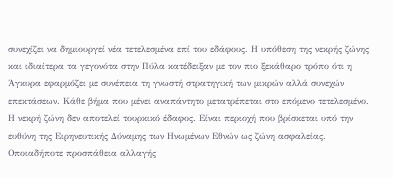συνεχίζει να δημιουργεί νέα τετελεσμένα επί του εδάφους. Η υπόθεση της νεκρής ζώνης και ιδιαίτερα τα γεγονότα στην Πύλα κατέδειξαν με τον πιο ξεκάθαρο τρόπο ότι η Άγκυρα εφαρμόζει με συνέπεια τη γνωστή στρατηγική των μικρών αλλά συνεχών επεκτάσεων. Κάθε βήμα που μένει αναπάντητο μετατρέπεται στο επόμενο τετελεσμένο.
Η νεκρή ζώνη δεν αποτελεί τουρκικό έδαφος. Είναι περιοχή που βρίσκεται υπό την ευθύνη της Ειρηνευτικής Δύναμης των Ηνωμένων Εθνών ως ζώνη ασφαλείας. Οποιαδήποτε προσπάθεια αλλαγής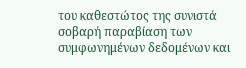του καθεστώτος της συνιστά σοβαρή παραβίαση των συμφωνημένων δεδομένων και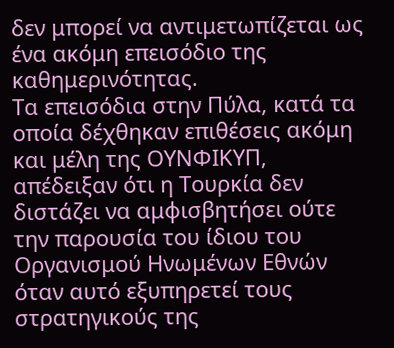δεν μπορεί να αντιμετωπίζεται ως ένα ακόμη επεισόδιο της καθημερινότητας.
Τα επεισόδια στην Πύλα, κατά τα οποία δέχθηκαν επιθέσεις ακόμη και μέλη της ΟΥΝΦΙΚΥΠ, απέδειξαν ότι η Τουρκία δεν διστάζει να αμφισβητήσει ούτε την παρουσία του ίδιου του Οργανισμού Ηνωμένων Εθνών όταν αυτό εξυπηρετεί τους στρατηγικούς της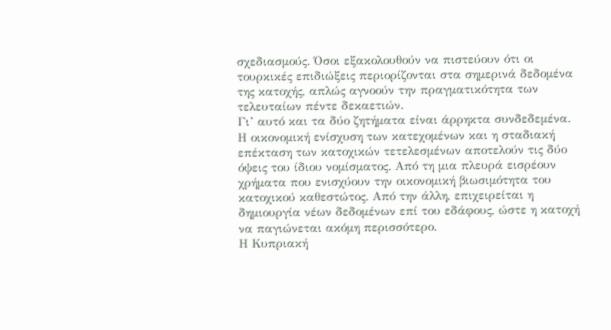σχεδιασμούς. Όσοι εξακολουθούν να πιστεύουν ότι οι τουρκικές επιδιώξεις περιορίζονται στα σημερινά δεδομένα της κατοχής, απλώς αγνοούν την πραγματικότητα των τελευταίων πέντε δεκαετιών.
Γι’ αυτό και τα δύο ζητήματα είναι άρρηκτα συνδεδεμένα. Η οικονομική ενίσχυση των κατεχομένων και η σταδιακή επέκταση των κατοχικών τετελεσμένων αποτελούν τις δύο όψεις του ίδιου νομίσματος. Από τη μια πλευρά εισρέουν χρήματα που ενισχύουν την οικονομική βιωσιμότητα του κατοχικού καθεστώτος. Από την άλλη, επιχειρείται η δημιουργία νέων δεδομένων επί του εδάφους, ώστε η κατοχή να παγιώνεται ακόμη περισσότερο.
Η Κυπριακή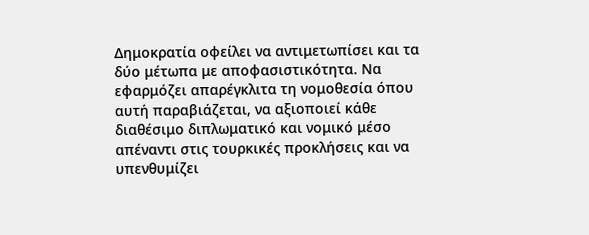Δημοκρατία οφείλει να αντιμετωπίσει και τα δύο μέτωπα με αποφασιστικότητα. Να εφαρμόζει απαρέγκλιτα τη νομοθεσία όπου αυτή παραβιάζεται, να αξιοποιεί κάθε διαθέσιμο διπλωματικό και νομικό μέσο απέναντι στις τουρκικές προκλήσεις και να υπενθυμίζει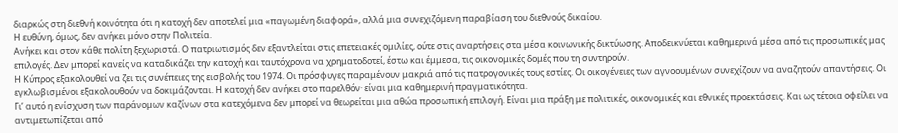διαρκώς στη διεθνή κοινότητα ότι η κατοχή δεν αποτελεί μια «παγωμένη διαφορά», αλλά μια συνεχιζόμενη παραβίαση του διεθνούς δικαίου.
Η ευθύνη, όμως, δεν ανήκει μόνο στην Πολιτεία.
Ανήκει και στον κάθε πολίτη ξεχωριστά. Ο πατριωτισμός δεν εξαντλείται στις επετειακές ομιλίες, ούτε στις αναρτήσεις στα μέσα κοινωνικής δικτύωσης. Αποδεικνύεται καθημερινά μέσα από τις προσωπικές μας επιλογές. Δεν μπορεί κανείς να καταδικάζει την κατοχή και ταυτόχρονα να χρηματοδοτεί, έστω και έμμεσα, τις οικονομικές δομές που τη συντηρούν.
Η Κύπρος εξακολουθεί να ζει τις συνέπειες της εισβολής του 1974. Οι πρόσφυγες παραμένουν μακριά από τις πατρογονικές τους εστίες. Οι οικογένειες των αγνοουμένων συνεχίζουν να αναζητούν απαντήσεις. Οι εγκλωβισμένοι εξακολουθούν να δοκιμάζονται. Η κατοχή δεν ανήκει στο παρελθόν· είναι μια καθημερινή πραγματικότητα.
Γι’ αυτό η ενίσχυση των παράνομων καζίνων στα κατεχόμενα δεν μπορεί να θεωρείται μια αθώα προσωπική επιλογή. Είναι μια πράξη με πολιτικές, οικονομικές και εθνικές προεκτάσεις. Και ως τέτοια οφείλει να αντιμετωπίζεται από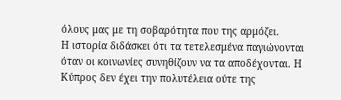όλους μας με τη σοβαρότητα που της αρμόζει.
Η ιστορία διδάσκει ότι τα τετελεσμένα παγιώνονται όταν οι κοινωνίες συνηθίζουν να τα αποδέχονται. Η Κύπρος δεν έχει την πολυτέλεια ούτε της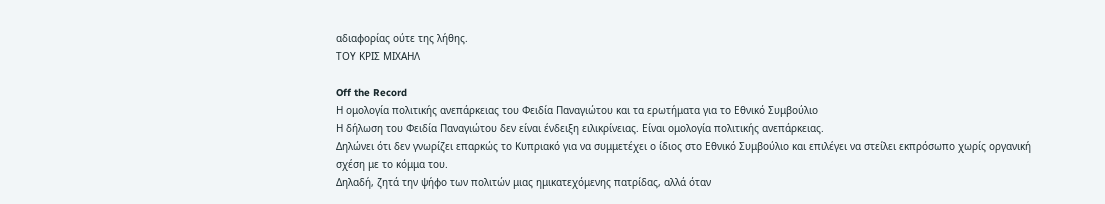αδιαφορίας ούτε της λήθης.
ΤΟΥ ΚΡΙΣ ΜΙΧΑΗΛ

Off the Record
Η ομολογία πολιτικής ανεπάρκειας του Φειδία Παναγιώτου και τα ερωτήματα για το Εθνικό Συμβούλιο
Η δήλωση του Φειδία Παναγιώτου δεν είναι ένδειξη ειλικρίνειας. Είναι ομολογία πολιτικής ανεπάρκειας.
Δηλώνει ότι δεν γνωρίζει επαρκώς το Κυπριακό για να συμμετέχει ο ίδιος στο Εθνικό Συμβούλιο και επιλέγει να στείλει εκπρόσωπο χωρίς οργανική σχέση με το κόμμα του.
Δηλαδή, ζητά την ψήφο των πολιτών μιας ημικατεχόμενης πατρίδας, αλλά όταν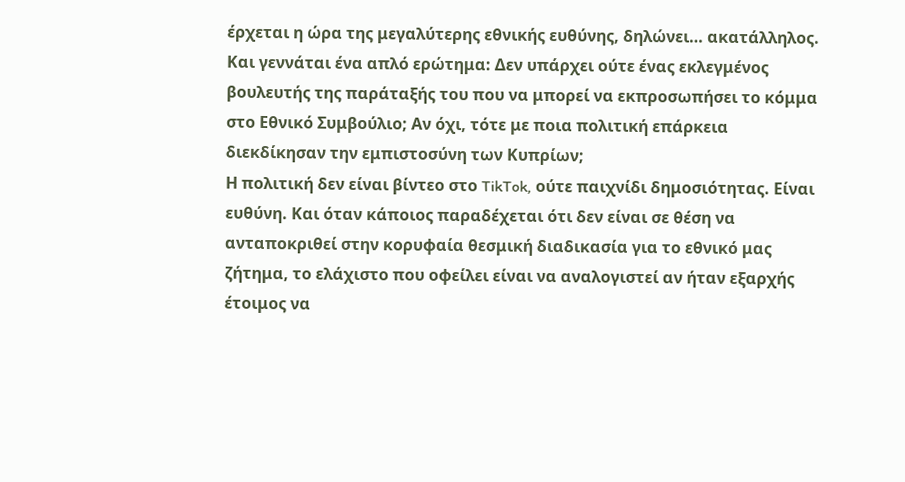έρχεται η ώρα της μεγαλύτερης εθνικής ευθύνης, δηλώνει… ακατάλληλος.
Και γεννάται ένα απλό ερώτημα: Δεν υπάρχει ούτε ένας εκλεγμένος βουλευτής της παράταξής του που να μπορεί να εκπροσωπήσει το κόμμα στο Εθνικό Συμβούλιο; Αν όχι, τότε με ποια πολιτική επάρκεια διεκδίκησαν την εμπιστοσύνη των Κυπρίων;
Η πολιτική δεν είναι βίντεο στο TikTok, ούτε παιχνίδι δημοσιότητας. Είναι ευθύνη. Και όταν κάποιος παραδέχεται ότι δεν είναι σε θέση να ανταποκριθεί στην κορυφαία θεσμική διαδικασία για το εθνικό μας ζήτημα, το ελάχιστο που οφείλει είναι να αναλογιστεί αν ήταν εξαρχής έτοιμος να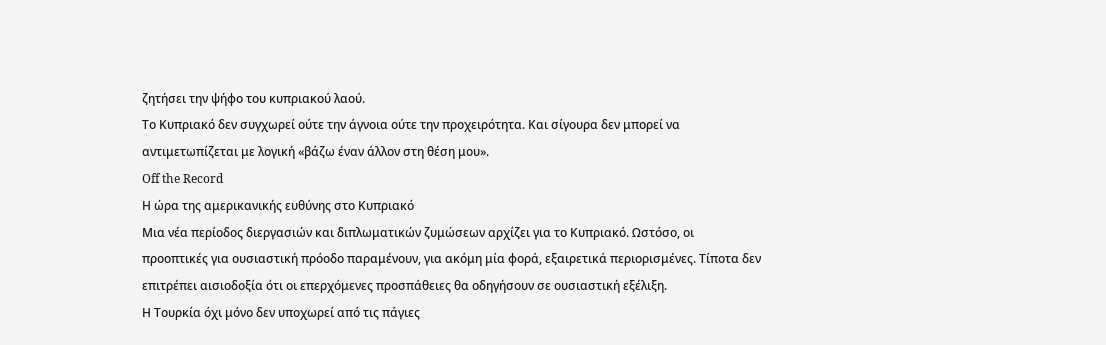ζητήσει την ψήφο του κυπριακού λαού.
Το Κυπριακό δεν συγχωρεί ούτε την άγνοια ούτε την προχειρότητα. Και σίγουρα δεν μπορεί να αντιμετωπίζεται με λογική «βάζω έναν άλλον στη θέση μου».
Off the Record
Η ώρα της αμερικανικής ευθύνης στο Κυπριακό
Μια νέα περίοδος διεργασιών και διπλωματικών ζυμώσεων αρχίζει για το Κυπριακό. Ωστόσο, οι προοπτικές για ουσιαστική πρόοδο παραμένουν, για ακόμη μία φορά, εξαιρετικά περιορισμένες. Τίποτα δεν επιτρέπει αισιοδοξία ότι οι επερχόμενες προσπάθειες θα οδηγήσουν σε ουσιαστική εξέλιξη.
Η Τουρκία όχι μόνο δεν υποχωρεί από τις πάγιες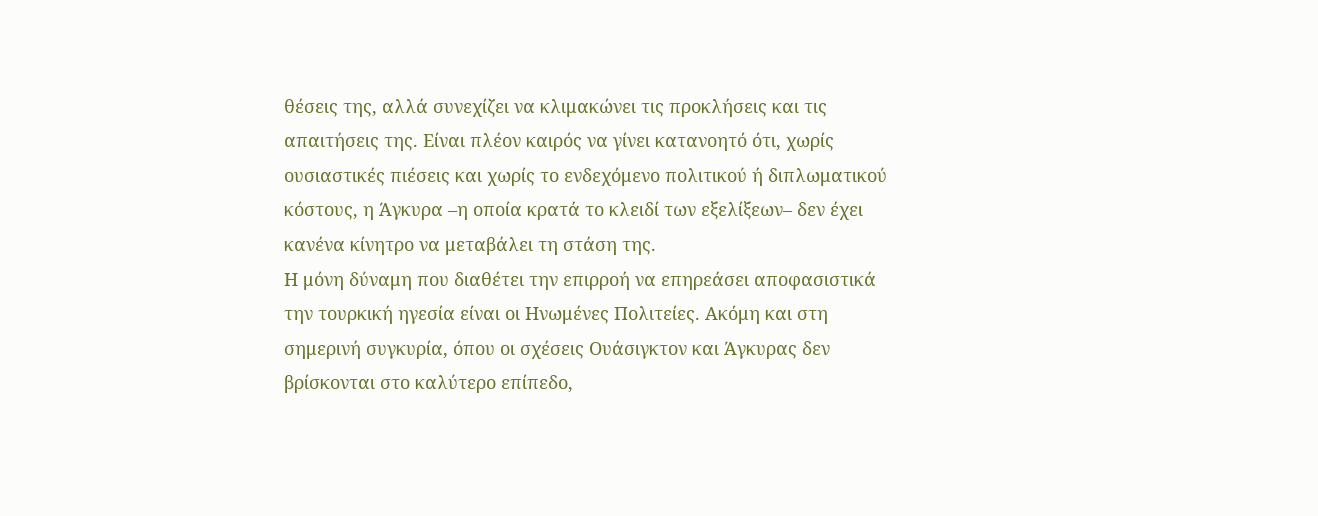θέσεις της, αλλά συνεχίζει να κλιμακώνει τις προκλήσεις και τις απαιτήσεις της. Είναι πλέον καιρός να γίνει κατανοητό ότι, χωρίς ουσιαστικές πιέσεις και χωρίς το ενδεχόμενο πολιτικού ή διπλωματικού κόστους, η Άγκυρα –η οποία κρατά το κλειδί των εξελίξεων– δεν έχει κανένα κίνητρο να μεταβάλει τη στάση της.
Η μόνη δύναμη που διαθέτει την επιρροή να επηρεάσει αποφασιστικά την τουρκική ηγεσία είναι οι Ηνωμένες Πολιτείες. Ακόμη και στη σημερινή συγκυρία, όπου οι σχέσεις Ουάσιγκτον και Άγκυρας δεν βρίσκονται στο καλύτερο επίπεδο,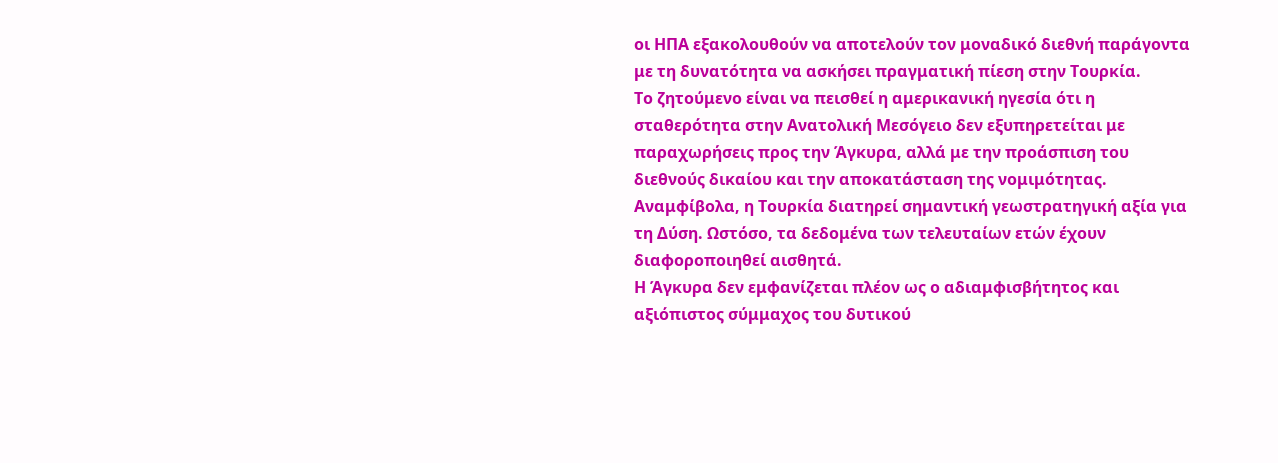οι ΗΠΑ εξακολουθούν να αποτελούν τον μοναδικό διεθνή παράγοντα με τη δυνατότητα να ασκήσει πραγματική πίεση στην Τουρκία.
Το ζητούμενο είναι να πεισθεί η αμερικανική ηγεσία ότι η σταθερότητα στην Ανατολική Μεσόγειο δεν εξυπηρετείται με παραχωρήσεις προς την Άγκυρα, αλλά με την προάσπιση του διεθνούς δικαίου και την αποκατάσταση της νομιμότητας. Αναμφίβολα, η Τουρκία διατηρεί σημαντική γεωστρατηγική αξία για τη Δύση. Ωστόσο, τα δεδομένα των τελευταίων ετών έχουν διαφοροποιηθεί αισθητά.
Η Άγκυρα δεν εμφανίζεται πλέον ως ο αδιαμφισβήτητος και αξιόπιστος σύμμαχος του δυτικού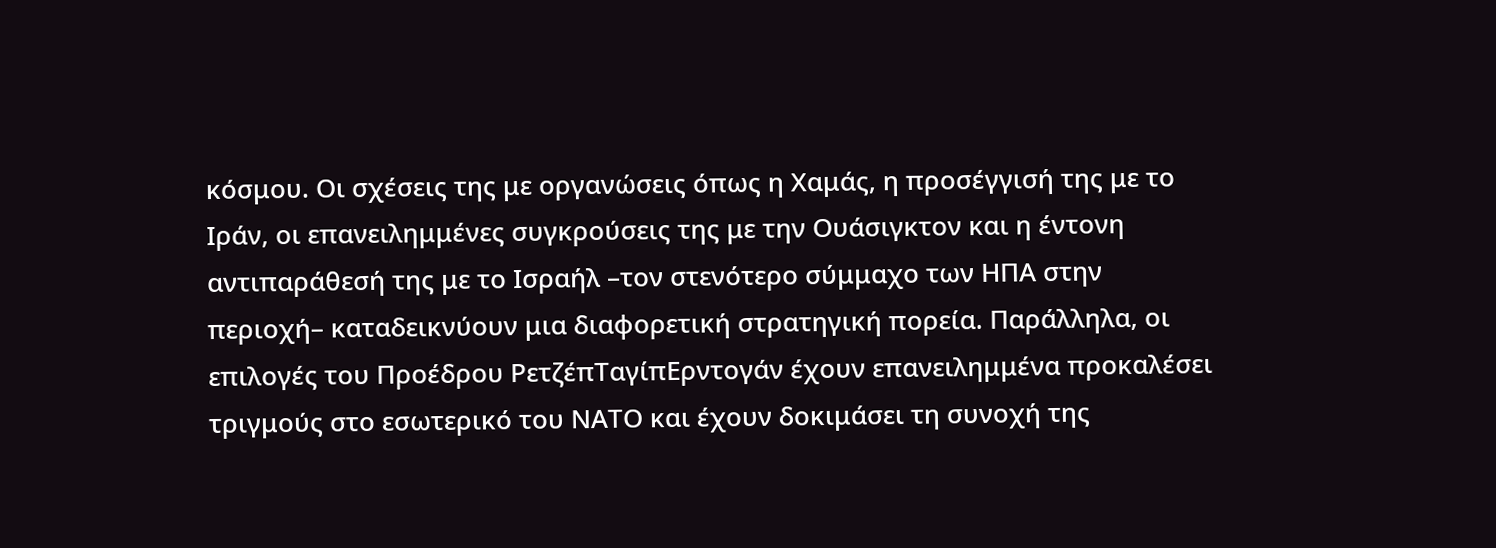κόσμου. Οι σχέσεις της με οργανώσεις όπως η Χαμάς, η προσέγγισή της με το Ιράν, οι επανειλημμένες συγκρούσεις της με την Ουάσιγκτον και η έντονη αντιπαράθεσή της με το Ισραήλ –τον στενότερο σύμμαχο των ΗΠΑ στην περιοχή– καταδεικνύουν μια διαφορετική στρατηγική πορεία. Παράλληλα, οι επιλογές του Προέδρου ΡετζέπΤαγίπΕρντογάν έχουν επανειλημμένα προκαλέσει τριγμούς στο εσωτερικό του ΝΑΤΟ και έχουν δοκιμάσει τη συνοχή της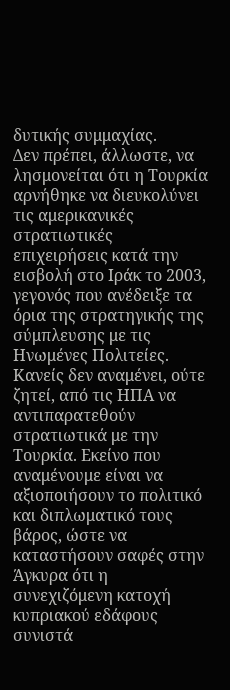δυτικής συμμαχίας.
Δεν πρέπει, άλλωστε, να λησμονείται ότι η Τουρκία αρνήθηκε να διευκολύνει τις αμερικανικές στρατιωτικές επιχειρήσεις κατά την εισβολή στο Ιράκ το 2003, γεγονός που ανέδειξε τα όρια της στρατηγικής της σύμπλευσης με τις Ηνωμένες Πολιτείες.
Κανείς δεν αναμένει, ούτε ζητεί, από τις ΗΠΑ να αντιπαρατεθούν στρατιωτικά με την Τουρκία. Εκείνο που αναμένουμε είναι να αξιοποιήσουν το πολιτικό και διπλωματικό τους βάρος, ώστε να καταστήσουν σαφές στην Άγκυρα ότι η συνεχιζόμενη κατοχή κυπριακού εδάφους συνιστά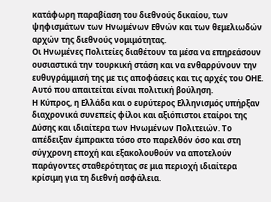κατάφωρη παραβίαση του διεθνούς δικαίου, των ψηφισμάτων των Ηνωμένων Εθνών και των θεμελιωδών αρχών της διεθνούς νομιμότητας.
Οι Ηνωμένες Πολιτείες διαθέτουν τα μέσα να επηρεάσουν ουσιαστικά την τουρκική στάση και να ενθαρρύνουν την ευθυγράμμισή της με τις αποφάσεις και τις αρχές του ΟΗΕ. Αυτό που απαιτείται είναι πολιτική βούληση.
Η Κύπρος, η Ελλάδα και ο ευρύτερος Ελληνισμός υπήρξαν διαχρονικά συνεπείς φίλοι και αξιόπιστοι εταίροι της Δύσης και ιδιαίτερα των Ηνωμένων Πολιτειών. Το απέδειξαν έμπρακτα τόσο στο παρελθόν όσο και στη σύγχρονη εποχή και εξακολουθούν να αποτελούν παράγοντες σταθερότητας σε μια περιοχή ιδιαίτερα κρίσιμη για τη διεθνή ασφάλεια.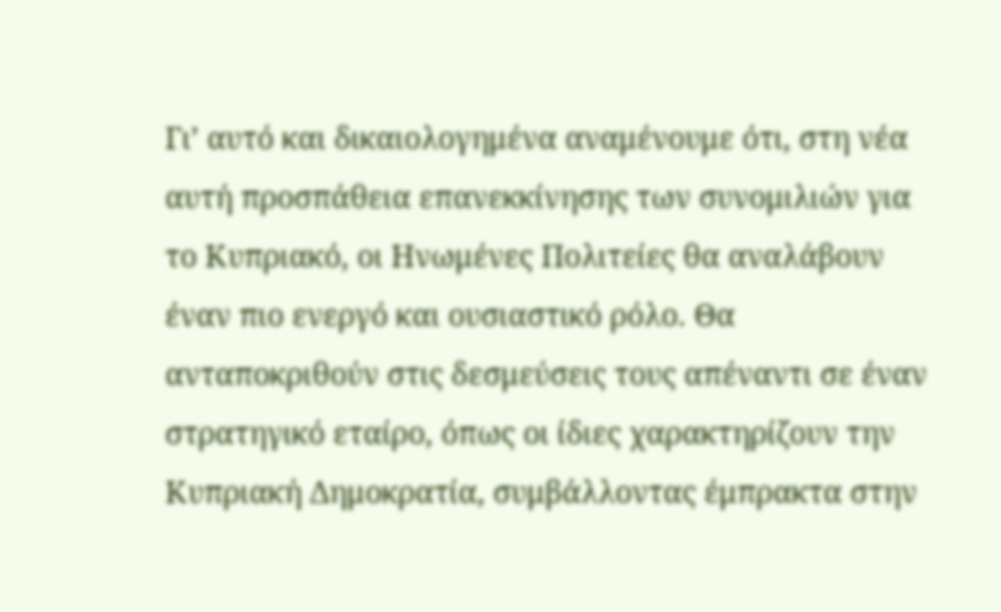Γι’ αυτό και δικαιολογημένα αναμένουμε ότι, στη νέα αυτή προσπάθεια επανεκκίνησης των συνομιλιών για το Κυπριακό, οι Ηνωμένες Πολιτείες θα αναλάβουν έναν πιο ενεργό και ουσιαστικό ρόλο. Θα ανταποκριθούν στις δεσμεύσεις τους απέναντι σε έναν στρατηγικό εταίρο, όπως οι ίδιες χαρακτηρίζουν την Κυπριακή Δημοκρατία, συμβάλλοντας έμπρακτα στην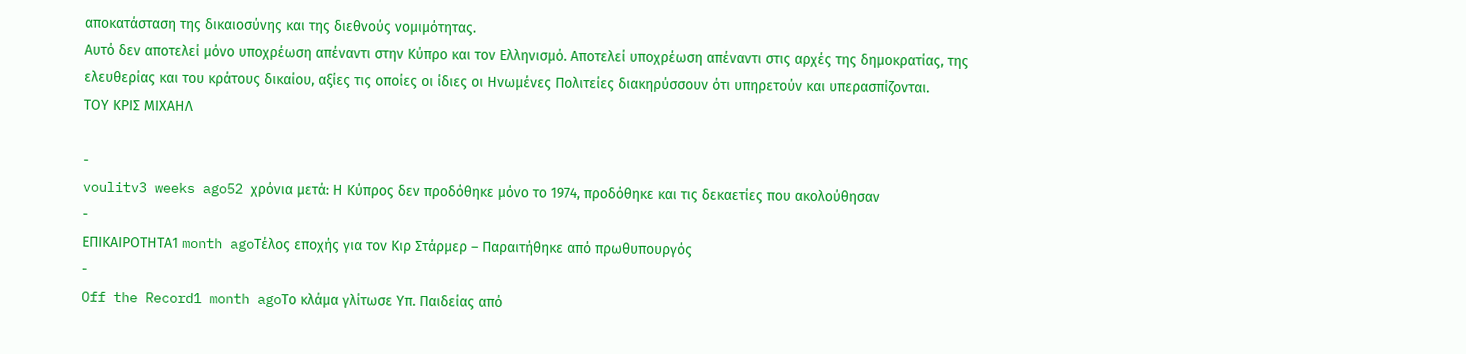αποκατάσταση της δικαιοσύνης και της διεθνούς νομιμότητας.
Αυτό δεν αποτελεί μόνο υποχρέωση απέναντι στην Κύπρο και τον Ελληνισμό. Αποτελεί υποχρέωση απέναντι στις αρχές της δημοκρατίας, της ελευθερίας και του κράτους δικαίου, αξίες τις οποίες οι ίδιες οι Ηνωμένες Πολιτείες διακηρύσσουν ότι υπηρετούν και υπερασπίζονται.
ΤΟΥ ΚΡΙΣ ΜΙΧΑΗΛ

-
voulitv3 weeks ago52 χρόνια μετά: Η Κύπρος δεν προδόθηκε μόνο το 1974, προδόθηκε και τις δεκαετίες που ακολούθησαν
-
ΕΠΙΚΑΙΡΟΤΗΤΑ1 month agoΤέλος εποχής για τον Κιρ Στάρμερ – Παραιτήθηκε από πρωθυπουργός
-
Off the Record1 month agoΤο κλάμα γλίτωσε Υπ. Παιδείας από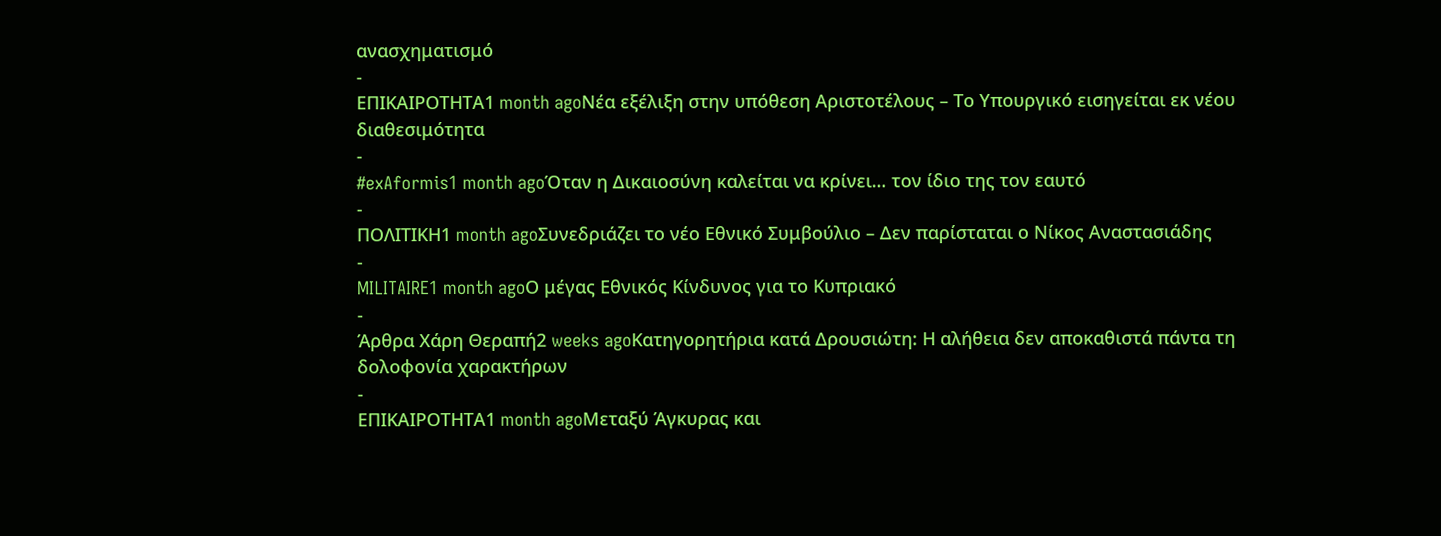ανασχηματισμό
-
ΕΠΙΚΑΙΡΟΤΗΤΑ1 month agoΝέα εξέλιξη στην υπόθεση Αριστοτέλους – Το Υπουργικό εισηγείται εκ νέου διαθεσιμότητα
-
#exAformis1 month agoΌταν η Δικαιοσύνη καλείται να κρίνει… τον ίδιο της τον εαυτό
-
ΠΟΛΙΤΙΚΗ1 month agoΣυνεδριάζει το νέο Εθνικό Συμβούλιο – Δεν παρίσταται ο Νίκος Αναστασιάδης
-
MILITAIRE1 month agoΟ μέγας Εθνικός Κίνδυνος για το Κυπριακό
-
Άρθρα Χάρη Θεραπή2 weeks agoΚατηγορητήρια κατά Δρουσιώτη: Η αλήθεια δεν αποκαθιστά πάντα τη δολοφονία χαρακτήρων
-
ΕΠΙΚΑΙΡΟΤΗΤΑ1 month agoΜεταξύ Άγκυρας και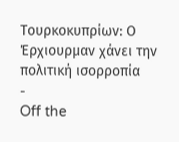Τουρκοκυπρίων: Ο Έρχιουρμαν χάνει την πολιτική ισορροπία
-
Off the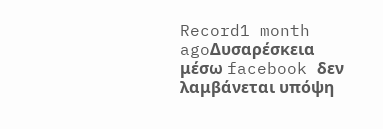Record1 month agoΔυσαρέσκεια μέσω facebook δεν λαμβάνεται υπόψη